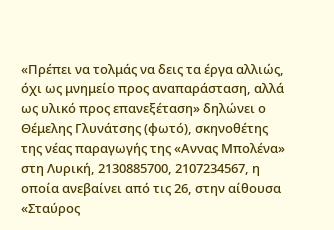«Πρέπει να τολμάς να δεις τα έργα αλλιώς, όχι ως μνημείο προς αναπαράσταση, αλλά ως υλικό προς επανεξέταση» δηλώνει ο Θέμελης Γλυνάτσης (φωτό), σκηνοθέτης της νέας παραγωγής της «Αννας Μπολένα» στη Λυρική, 2130885700, 2107234567, η οποία ανεβαίνει από τις 26, στην αίθουσα «Σταύρος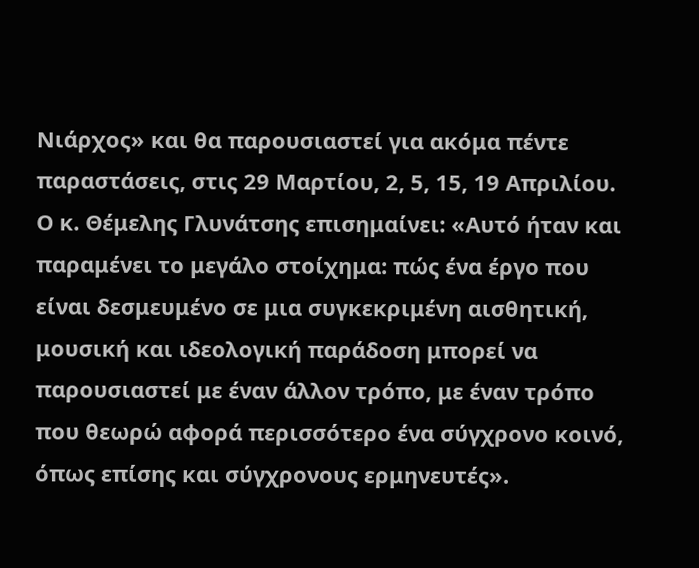Νιάρχος» και θα παρουσιαστεί για ακόμα πέντε παραστάσεις, στις 29 Μαρτίου, 2, 5, 15, 19 Απριλίου.
Ο κ. Θέμελης Γλυνάτσης επισημαίνει: «Αυτό ήταν και παραμένει το μεγάλο στοίχημα: πώς ένα έργο που είναι δεσμευμένο σε μια συγκεκριμένη αισθητική, μουσική και ιδεολογική παράδοση μπορεί να παρουσιαστεί με έναν άλλον τρόπο, με έναν τρόπο που θεωρώ αφορά περισσότερο ένα σύγχρονο κοινό, όπως επίσης και σύγχρονους ερμηνευτές».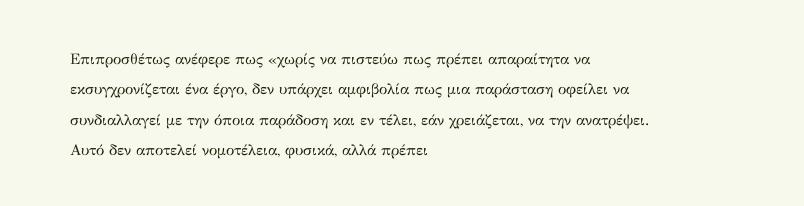Επιπροσθέτως ανέφερε πως «χωρίς να πιστεύω πως πρέπει απαραίτητα να εκσυγχρονίζεται ένα έργο, δεν υπάρχει αμφιβολία πως μια παράσταση οφείλει να συνδιαλλαγεί με την όποια παράδοση και εν τέλει, εάν χρειάζεται, να την ανατρέψει. Αυτό δεν αποτελεί νομοτέλεια, φυσικά, αλλά πρέπει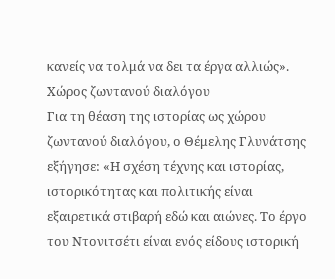κανείς να τολμά να δει τα έργα αλλιώς».
Χώρος ζωντανού διαλόγου
Για τη θέαση της ιστορίας ως χώρου ζωντανού διαλόγου, ο Θέμελης Γλυνάτσης εξήγησε: «Η σχέση τέχνης και ιστορίας, ιστορικότητας και πολιτικής είναι εξαιρετικά στιβαρή εδώ και αιώνες. Το έργο του Ντονιτσέτι είναι ενός είδους ιστορική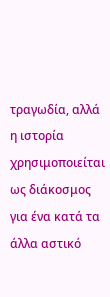τραγωδία, αλλά η ιστορία χρησιμοποιείται ως διάκοσμος για ένα κατά τα άλλα αστικό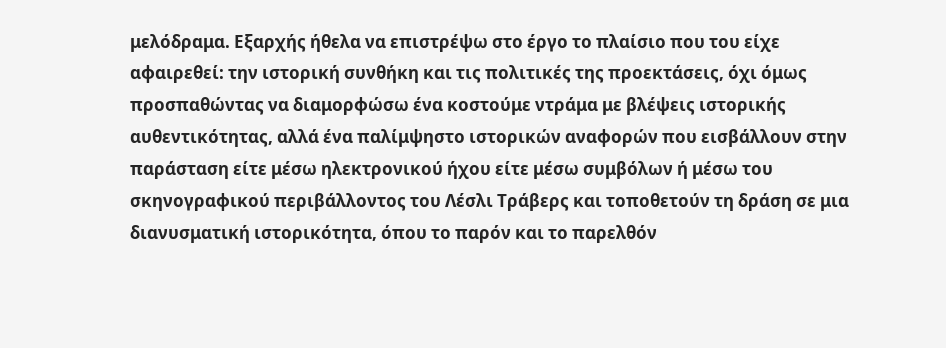μελόδραμα. Εξαρχής ήθελα να επιστρέψω στο έργο το πλαίσιο που του είχε αφαιρεθεί: την ιστορική συνθήκη και τις πολιτικές της προεκτάσεις, όχι όμως προσπαθώντας να διαμορφώσω ένα κοστούμε ντράμα με βλέψεις ιστορικής αυθεντικότητας, αλλά ένα παλίμψηστο ιστορικών αναφορών που εισβάλλουν στην παράσταση είτε μέσω ηλεκτρονικού ήχου είτε μέσω συμβόλων ή μέσω του σκηνογραφικού περιβάλλοντος του Λέσλι Τράβερς και τοποθετούν τη δράση σε μια διανυσματική ιστορικότητα, όπου το παρόν και το παρελθόν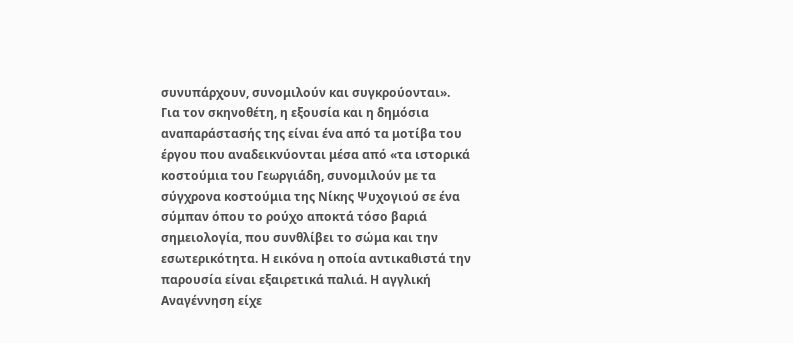συνυπάρχουν, συνομιλούν και συγκρούονται».
Για τον σκηνοθέτη, η εξουσία και η δημόσια αναπαράστασής της είναι ένα από τα μοτίβα του έργου που αναδεικνύονται μέσα από «τα ιστορικά κοστούμια του Γεωργιάδη, συνομιλούν με τα σύγχρονα κοστούμια της Νίκης Ψυχογιού σε ένα σύμπαν όπου το ρούχο αποκτά τόσο βαριά σημειολογία, που συνθλίβει το σώμα και την εσωτερικότητα. Η εικόνα η οποία αντικαθιστά την παρουσία είναι εξαιρετικά παλιά. Η αγγλική Αναγέννηση είχε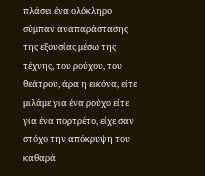πλάσει ένα ολόκληρο σύμπαν αναπαράστασης της εξουσίας μέσω της τέχνης, του ρούχου, του θεάτρου, άρα η εικόνα, είτε μιλάμε για ένα ρούχο είτε για ένα πορτρέτο, είχε σαν στόχο την απόκρυψη του καθαρά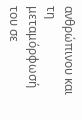ανθρώπινου και τη μεταμόρφωσή του σε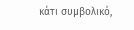κάτι συμβολικό,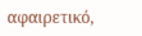αφαιρετικό,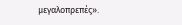μεγαλοπρεπές».